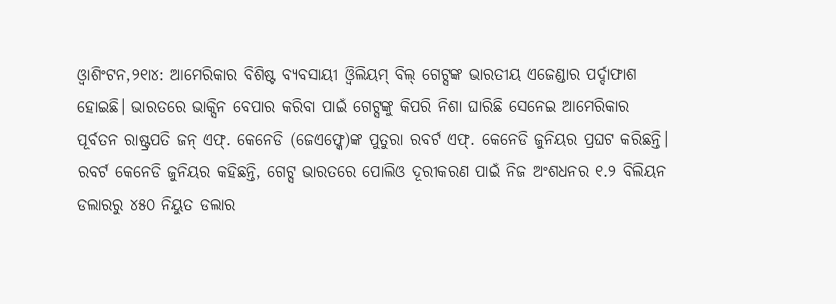ଓ୍ବାଶିଂଟନ,୨୧ା୪: ଆମେରିକାର ବିଶିଷ୍ଟ ବ୍ୟବସାୟୀ ଓ୍ବିଲିୟମ୍ ବିଲ୍ ଗେଟ୍ସଙ୍କ ଭାରତୀୟ ଏଜେଣ୍ଡାର ପର୍ଦ୍ଦାଫାଶ ହୋଇଛି। ଭାରତରେ ଭାକ୍ସିନ ବେପାର କରିବା ପାଇଁ ଗେଟ୍ସଙ୍କୁ କିପରି ନିଶା ଘାରିଛି ସେନେଇ ଆମେରିକାର ପୂର୍ବତନ ରାଷ୍ଟ୍ରପତି ଜନ୍ ଏଫ୍. କେନେଡି (ଜେଏଫ୍କେ)ଙ୍କ ପୁତୁରା ରବର୍ଟ ଏଫ୍. କେନେଡି ଜୁନିୟର ପ୍ରଘଟ କରିଛନ୍ତି।
ରବର୍ଟ କେନେଡି ଜୁନିୟର କହିଛନ୍ତି, ଗେଟ୍ସ ଭାରତରେ ପୋଲିଓ ଦୂରୀକରଣ ପାଇଁ ନିଜ ଅଂଶଧନର ୧.୨ ବିଲିୟନ ଡଲାରରୁ ୪୫୦ ନିୟୁତ ଡଲାର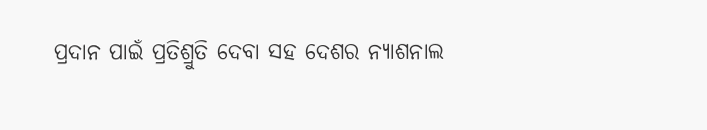ପ୍ରଦାନ ପାଇଁ ପ୍ରତିଶ୍ରୁତି ଦେବା ସହ ଦେଶର ନ୍ୟାଶନାଲ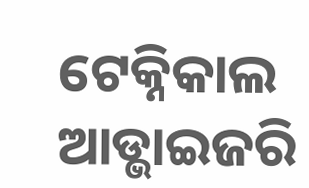ଟେକ୍ନିକାଲ ଆଡ୍ଭାଇଜରି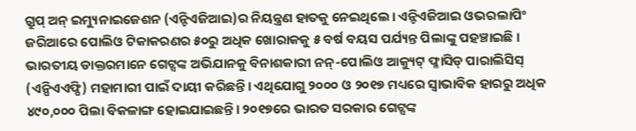ଗ୍ରୁପ୍ ଅନ୍ ଇମ୍ୟୁନାଇଜେଶନ (ଏନ୍ଟିଏଜିଆଇ)ର ନିୟନ୍ତ୍ରଣ ହାତକୁ ନେଇଥିଲେ। ଏନ୍ଟିଏଜିଆଇ ଓଭରଲାପିଂ ଜରିଆରେ ପୋଲିଓ ଟିକାକରଣର ୫୦ରୁ ଅଧିକ ଖୋରାକକୁ ୫ ବର୍ଷ ବୟସ ପର୍ଯ୍ୟନ୍ତ ପିଲାଙ୍କୁ ପହଞ୍ଚାଇଛି। ଭାରତୀୟ ଡାକ୍ତରମାନେ ଗେଟ୍ସଙ୍କ ଅଭିଯାନକୁ ବିନାଶକାରୀ ନନ୍-ପୋଲିଓ ଆକ୍ୟୁଟ୍ ଫ୍ଳାସିଡ୍ ପାରାଲିସିସ୍ (ଏନ୍ପିଏଏଫ୍ପି) ମହାମାରୀ ପାଇଁ ଦାୟୀ କରିଛନ୍ତି। ଏଥିଯୋଗୁ ୨୦୦୦ ଓ ୨୦୧୭ ମଧ୍ୟରେ ସ୍ବାଭାବିକ ହାରରୁ ଅଧିକ ୪୯୦,୦୦୦ ପିଲା ବିକଳାଙ୍ଗ ହୋଇଯାଇଛନ୍ତି। ୨୦୧୭ରେ ଭାରତ ସରକାର ଗେଟ୍ସଙ୍କ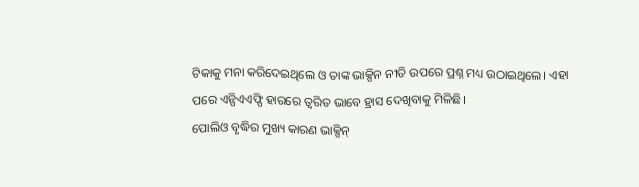ଟିକାକୁ ମନା କରିଦେଇଥିଲେ ଓ ତାଙ୍କ ଭାକ୍ସିନ ନୀତି ଉପରେ ପ୍ରଶ୍ନ ମଧ୍ୟ ଉଠାଇଥିଲେ। ଏହା ପରେ ଏନ୍ପିଏଏଫ୍ପି ହାରରେ ତ୍ୱରିତ ଭାବେ ହ୍ରାସ ଦେଖିବାକୁ ମିଳିଛି।
ପୋଲିଓ ବୃଦ୍ଧିର ମୁଖ୍ୟ କାରଣ ଭାକ୍ସିନ୍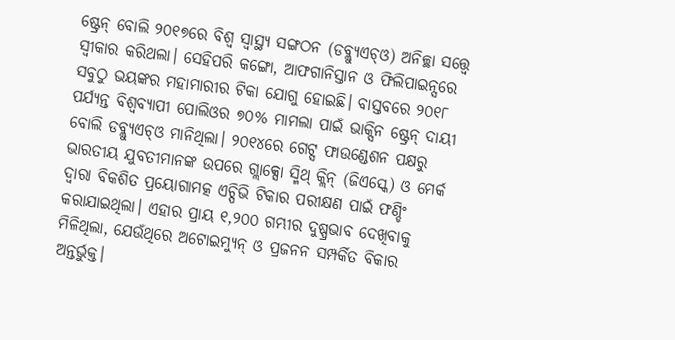ଷ୍ଟ୍ରେନ୍ ବୋଲି ୨୦୧୭ରେ ବିଶ୍ୱ ସ୍ବାସ୍ଥ୍ୟ ସଙ୍ଗଠନ (ଡବ୍ଲ୍ୟୁଏଚ୍ଓ) ଅନିଚ୍ଛା ସତ୍ତ୍ୱେ ସ୍ବୀକାର କରିଥଲା। ସେହିପରି କଙ୍ଗୋ, ଆଫଗାନିସ୍ତାନ ଓ ଫିଲିପାଇନ୍ସରେ ସବୁଠୁ ଭୟଙ୍କର ମହାମାରୀର ଟିକା ଯୋଗୁ ହୋଇଛି। ବାସ୍ତବରେ ୨୦୧୮ ପର୍ଯ୍ୟନ୍ତ ବିଶ୍ୱବ୍ୟାପୀ ପୋଲିଓର ୭୦% ମାମଲା ପାଇଁ ଭାକ୍ସିନ ଷ୍ଟ୍ରେନ୍ ଦାୟୀ ବୋଲି ଡବ୍ଲ୍ୟୁଏଚ୍ଓ ମାନିଥିଲା। ୨୦୧୪ରେ ଗେଟ୍ସ ଫାଉଣ୍ଡେଶନ ପକ୍ଷରୁ ଭାରତୀୟ ଯୁବତୀମାନଙ୍କ ଉପରେ ଗ୍ଲାକ୍ସୋ ସ୍ମିଥ୍ କ୍ଲିନ୍ (ଜିଏସ୍କେ) ଓ ମେର୍କ ଦ୍ୱାରା ବିକଶିତ ପ୍ରୟୋଗାମତ୍କ ଏଚ୍ପିଭି ଟିକାର ପରୀକ୍ଷଣ ପାଇଁ ଫଣ୍ଡିଂ କରାଯାଇଥିଲା। ଏହାର ପ୍ରାୟ ୧,୨୦୦ ଗମ୍ଭୀର ଦୁଷ୍ପ୍ରଭାବ ଦେଖିବାକୁ ମିଳିଥିଲା, ଯେଉଁଥିରେ ଅଟୋଇମ୍ୟୁନ୍ ଓ ପ୍ରଜନନ ସମ୍ପର୍କିତ ବିକାର ଅନ୍ତର୍ଭୁକ୍ତ।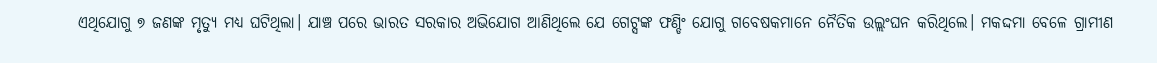ଏଥିଯୋଗୁ ୭ ଜଣଙ୍କ ମୃତ୍ୟୁ ମଧ୍ୟ ଘଟିଥିଲା। ଯାଞ୍ଚ ପରେ ଭାରତ ସରକାର ଅଭିଯୋଗ ଆଣିଥିଲେ ଯେ ଗେଟ୍ସଙ୍କ ଫଣ୍ଡିଂ ଯୋଗୁ ଗବେଷକମାନେ ନୈତିକ ଉଲ୍ଲଂଘନ କରିଥିଲେ। ମକଦ୍ଦମା ବେଳେ ଗ୍ରାମୀଣ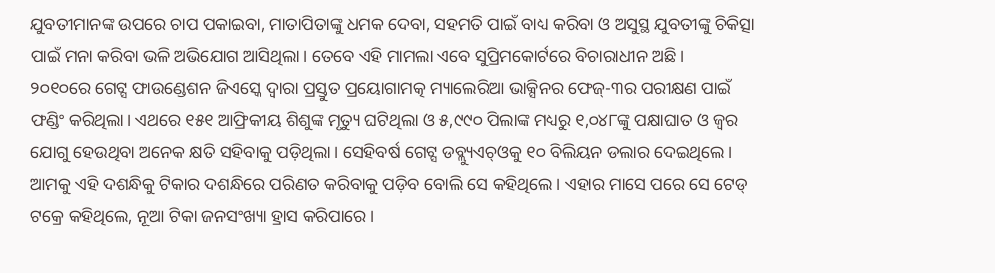ଯୁବତୀମାନଙ୍କ ଉପରେ ଚାପ ପକାଇବା, ମାତାପିତାଙ୍କୁ ଧମକ ଦେବା, ସହମତି ପାଇଁ ବାଧ୍ୟ କରିବା ଓ ଅସୁସ୍ଥ ଯୁବତୀଙ୍କୁ ଚିକିତ୍ସା ପାଇଁ ମନା କରିବା ଭଳି ଅଭିଯୋଗ ଆସିଥିଲା। ତେବେ ଏହି ମାମଲା ଏବେ ସୁପ୍ରିମକୋର୍ଟରେ ବିଚାରାଧୀନ ଅଛି।
୨୦୧୦ରେ ଗେଟ୍ସ ଫାଉଣ୍ଡେଶନ ଜିଏସ୍କେ ଦ୍ୱାରା ପ୍ରସ୍ତୁତ ପ୍ରୟୋଗାମତ୍କ ମ୍ୟାଲେରିଆ ଭାକ୍ସିନର ଫେଜ୍-୩ର ପରୀକ୍ଷଣ ପାଇଁ ଫଣ୍ଡିଂ କରିଥିଲା। ଏଥରେ ୧୫୧ ଆଫ୍ରିକୀୟ ଶିଶୁଙ୍କ ମୃତ୍ୟୁ ଘଟିଥିଲା ଓ ୫,୯୯୦ ପିଲାଙ୍କ ମଧ୍ୟରୁ ୧,୦୪୮ଙ୍କୁ ପକ୍ଷାଘାତ ଓ ଜ୍ୱର ଯୋଗୁ ହେଉଥିବା ଅନେକ କ୍ଷତି ସହିବାକୁ ପଡ଼ିଥିଲା। ସେହିବର୍ଷ ଗେଟ୍ସ ଡବ୍ଲ୍ୟୁଏଚ୍ଓକୁ ୧୦ ବିଲିୟନ ଡଲାର ଦେଇଥିଲେ। ଆମକୁ ଏହି ଦଶନ୍ଧିକୁ ଟିକାର ଦଶନ୍ଧିରେ ପରିଣତ କରିବାକୁ ପଡ଼ିବ ବୋଲି ସେ କହିଥିଲେ। ଏହାର ମାସେ ପରେ ସେ ଟେଡ୍ ଟକ୍ରେ କହିଥିଲେ, ନୂଆ ଟିକା ଜନସଂଖ୍ୟା ହ୍ରାସ କରିପାରେ।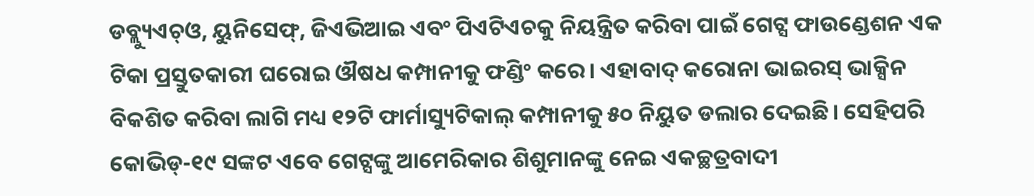ଡବ୍ଲ୍ୟୁଏଚ୍ଓ, ୟୁନିସେଫ୍, ଜିଏଭିଆଇ ଏବଂ ପିଏଟିଏଚକୁ ନିୟନ୍ତ୍ରିତ କରିବା ପାଇଁ ଗେଟ୍ସ ଫାଉଣ୍ଡେଶନ ଏକ ଟିକା ପ୍ରସ୍ତୁତକାରୀ ଘରୋଇ ଔଷଧ କମ୍ପାନୀକୁ ଫଣ୍ଡିଂ କରେ। ଏହାବାଦ୍ କରୋନା ଭାଇରସ୍ ଭାକ୍ସିନ ବିକଶିତ କରିବା ଲାଗି ମଧ୍ୟ ୧୨ଟି ଫାର୍ମାସ୍ୟୁଟିକାଲ୍ କମ୍ପାନୀକୁ ୫୦ ନିୟୁତ ଡଲାର ଦେଇଛି। ସେହିପରି କୋଭିଡ୍-୧୯ ସଙ୍କଟ ଏବେ ଗେଟ୍ସଙ୍କୁ ଆମେରିକାର ଶିଶୁମାନଙ୍କୁ ନେଇ ଏକଚ୍ଛତ୍ରବାଦୀ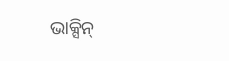ଭାକ୍ସିନ୍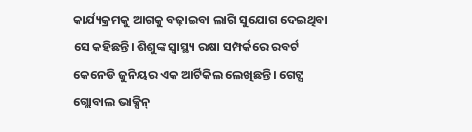କାର୍ଯ୍ୟକ୍ରମକୁ ଆଗକୁ ବଢ଼ାଇବା ଲାଗି ସୁଯୋଗ ଦେଇଥିବା ସେ କହିଛନ୍ତି। ଶିଶୁଙ୍କ ସ୍ବାସ୍ଥ୍ୟ ରକ୍ଷା ସମ୍ପର୍କରେ ରବର୍ଟ କେନେଡି ଜୁନିୟର ଏକ ଆର୍ଟିକିଲ ଲେଖିଛନ୍ତି। ଗେଟ୍ସ ଗ୍ଲୋବାଲ ଭାକ୍ସିନ୍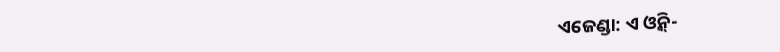ଏଜେଣ୍ଡା: ଏ ଓ୍ବିନ୍-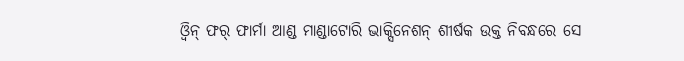ଓ୍ବିନ୍ ଫର୍ ଫାର୍ମା ଆଣ୍ଡ ମାଣ୍ଡାଟୋରି ଭାକ୍ସିନେଶନ୍ ଶୀର୍ଷକ ଉକ୍ତ ନିବନ୍ଧରେ ସେ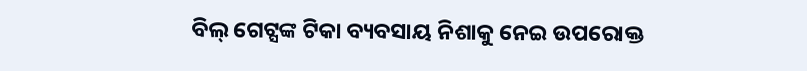ବିଲ୍ ଗେଟ୍ସଙ୍କ ଟିକା ବ୍ୟବସାୟ ନିଶାକୁ ନେଇ ଉପରୋକ୍ତ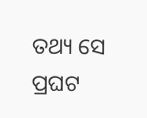ତଥ୍ୟ ସେ ପ୍ରଘଟ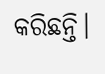କରିଛନ୍ତି।